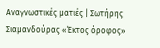Αναγνωστικές ματιές | Σωτήρης Σιαμανδούρας «Έκτος όροφος»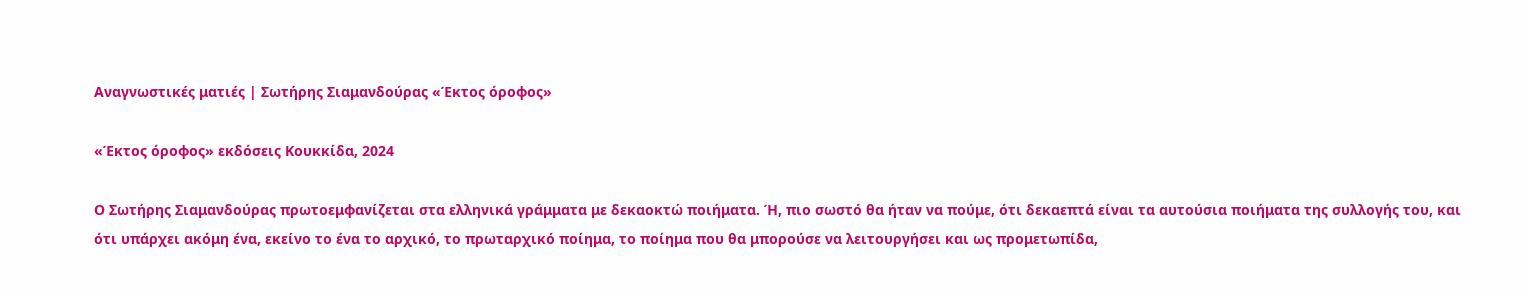Αναγνωστικές ματιές | Σωτήρης Σιαμανδούρας «Έκτος όροφος»

«Έκτος όροφος» εκδόσεις Κουκκίδα, 2024

Ο Σωτήρης Σιαμανδούρας πρωτοεμφανίζεται στα ελληνικά γράμματα με δεκαοκτώ ποιήματα. Ή, πιο σωστό θα ήταν να πούμε, ότι δεκαεπτά είναι τα αυτούσια ποιήματα της συλλογής του, και ότι υπάρχει ακόμη ένα, εκείνο το ένα το αρχικό, το πρωταρχικό ποίημα, το ποίημα που θα μπορούσε να λειτουργήσει και ως προμετωπίδα,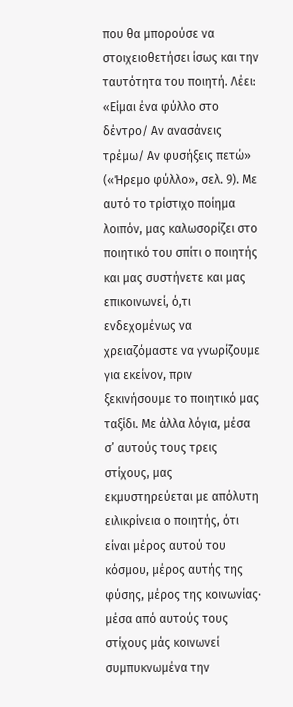που θα μπορούσε να στοιχειοθετήσει ίσως και την ταυτότητα του ποιητή. Λέει: «Είμαι ένα φύλλο στο δέντρο/ Αν ανασάνεις τρέμω/ Αν φυσήξεις πετώ» («Ήρεμο φύλλο», σελ. 9). Με αυτό το τρίστιχο ποίημα λοιπόν, μας καλωσορίζει στο ποιητικό του σπίτι ο ποιητής και μας συστήνετε και μας επικοινωνεί, ό,τι ενδεχομένως να χρειαζόμαστε να γνωρίζουμε για εκείνον, πριν ξεκινήσουμε το ποιητικό μας ταξίδι. Με άλλα λόγια, μέσα σ’ αυτούς τους τρεις στίχους, μας εκμυστηρεύεται με απόλυτη ειλικρίνεια ο ποιητής, ότι είναι μέρος αυτού του κόσμου, μέρος αυτής της φύσης, μέρος της κοινωνίας· μέσα από αυτούς τους στίχους μάς κοινωνεί συμπυκνωμένα την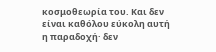κοσμοθεωρία του. Και δεν είναι καθόλου εύκολη αυτή η παραδοχή· δεν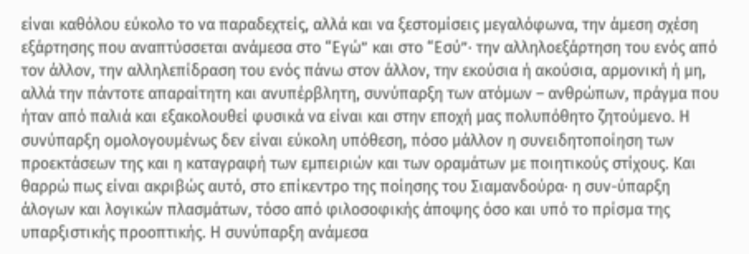είναι καθόλου εύκολο το να παραδεχτείς, αλλά και να ξεστομίσεις μεγαλόφωνα, την άμεση σχέση εξάρτησης που αναπτύσσεται ανάμεσα στο “Εγώ” και στο “Εσύ”· την αλληλοεξάρτηση του ενός από τον άλλον, την αλληλεπίδραση του ενός πάνω στον άλλον, την εκούσια ή ακούσια, αρμονική ή μη, αλλά την πάντοτε απαραίτητη και ανυπέρβλητη, συνύπαρξη των ατόμων – ανθρώπων, πράγμα που ήταν από παλιά και εξακολουθεί φυσικά να είναι και στην εποχή μας πολυπόθητο ζητούμενο. Η συνύπαρξη ομολογουμένως δεν είναι εύκολη υπόθεση, πόσο μάλλον η συνειδητοποίηση των προεκτάσεων της και η καταγραφή των εμπειριών και των οραμάτων με ποιητικούς στίχους. Και θαρρώ πως είναι ακριβώς αυτό, στο επίκεντρο της ποίησης του Σιαμανδούρα· η συν-ύπαρξη άλογων και λογικών πλασμάτων, τόσο από φιλοσοφικής άποψης όσο και υπό το πρίσμα της υπαρξιστικής προοπτικής. Η συνύπαρξη ανάμεσα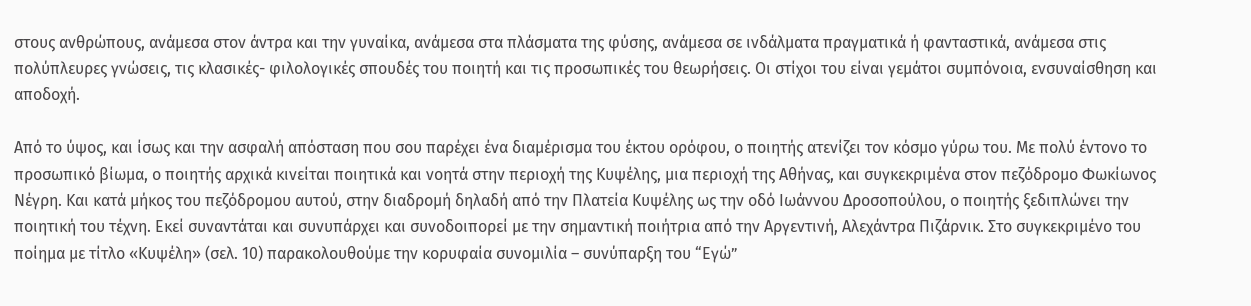στους ανθρώπους, ανάμεσα στον άντρα και την γυναίκα, ανάμεσα στα πλάσματα της φύσης, ανάμεσα σε ινδάλματα πραγματικά ή φανταστικά, ανάμεσα στις πολύπλευρες γνώσεις, τις κλασικές- φιλολογικές σπουδές του ποιητή και τις προσωπικές του θεωρήσεις. Οι στίχοι του είναι γεμάτοι συμπόνοια, ενσυναίσθηση και αποδοχή.

Από το ύψος, και ίσως και την ασφαλή απόσταση που σου παρέχει ένα διαμέρισμα του έκτου ορόφου, ο ποιητής ατενίζει τον κόσμο γύρω του. Με πολύ έντονο το προσωπικό βίωμα, ο ποιητής αρχικά κινείται ποιητικά και νοητά στην περιοχή της Κυψέλης, μια περιοχή της Αθήνας, και συγκεκριμένα στον πεζόδρομο Φωκίωνος Νέγρη. Και κατά μήκος του πεζόδρομου αυτού, στην διαδρομή δηλαδή από την Πλατεία Κυψέλης ως την οδό Ιωάννου Δροσοπούλου, ο ποιητής ξεδιπλώνει την ποιητική του τέχνη. Εκεί συναντάται και συνυπάρχει και συνοδοιπορεί με την σημαντική ποιήτρια από την Αργεντινή, Αλεχάντρα Πιζάρνικ. Στο συγκεκριμένο του ποίημα με τίτλο «Κυψέλη» (σελ. 10) παρακολουθούμε την κορυφαία συνομιλία – συνύπαρξη του “Εγώ”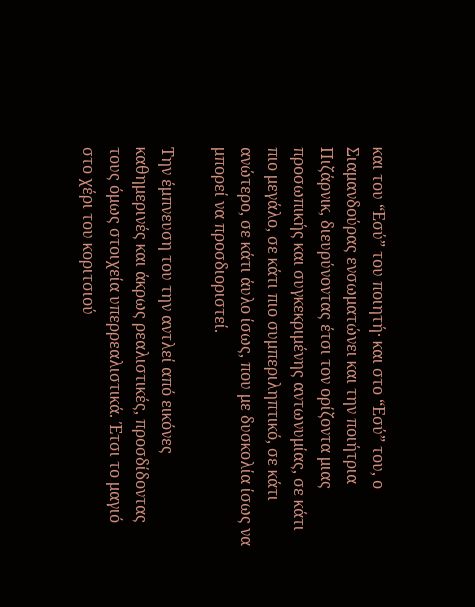και του “Εσύ” του ποιητή· και στο “Εσύ” του, ο Σιαμανδούρας ενσωματώνει και την ποιήτρια Πιζάρνικ, διευρύνοντας έτσι τον ορίζοντα μιας προσωπικής και συγκεκριμένης αντωνυμίας, σε κάτι πιο μεγάλο, σε κάτι πιο συμπεριληπτικό, σε κάτι ανώτερο, σε κάτι άυλο ίσως, που με δυσκολία ίσως να μπορεί να προσδιοριστεί.

Την έμπνευση του την αντλεί από εικόνες καθημερινές και άκρως ρεαλιστικές, προσδίδοντας τους όμως στοιχεία υπερρεαλιστικά. Έτσι το μαγιό στο χέρι του κοριτσιού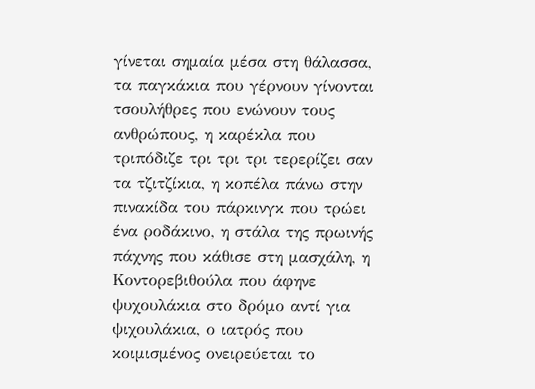γίνεται σημαία μέσα στη θάλασσα, τα παγκάκια που γέρνουν γίνονται τσουλήθρες που ενώνουν τους ανθρώπους, η καρέκλα που τριπόδιζε τρι τρι τρι τερερίζει σαν τα τζιτζίκια, η κοπέλα πάνω στην πινακίδα του πάρκινγκ που τρώει ένα ροδάκινο, η στάλα της πρωινής πάχνης που κάθισε στη μασχάλη, η Κοντορεβιθούλα που άφηνε ψυχουλάκια στο δρόμο αντί για ψιχουλάκια, ο ιατρός που κοιμισμένος ονειρεύεται το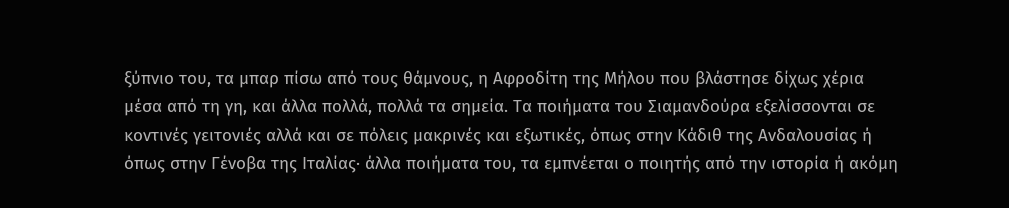ξύπνιο του, τα μπαρ πίσω από τους θάμνους, η Αφροδίτη της Μήλου που βλάστησε δίχως χέρια μέσα από τη γη, και άλλα πολλά, πολλά τα σημεία. Τα ποιήματα του Σιαμανδούρα εξελίσσονται σε κοντινές γειτονιές αλλά και σε πόλεις μακρινές και εξωτικές, όπως στην Κάδιθ της Ανδαλουσίας ή όπως στην Γένοβα της Ιταλίας· άλλα ποιήματα του, τα εμπνέεται ο ποιητής από την ιστορία ή ακόμη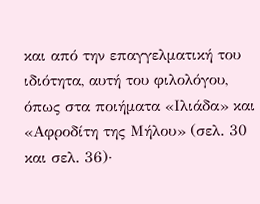και από την επαγγελματική του ιδιότητα, αυτή του φιλολόγου, όπως στα ποιήματα «Ιλιάδα» και «Αφροδίτη της Μήλου» (σελ. 30 και σελ. 36)·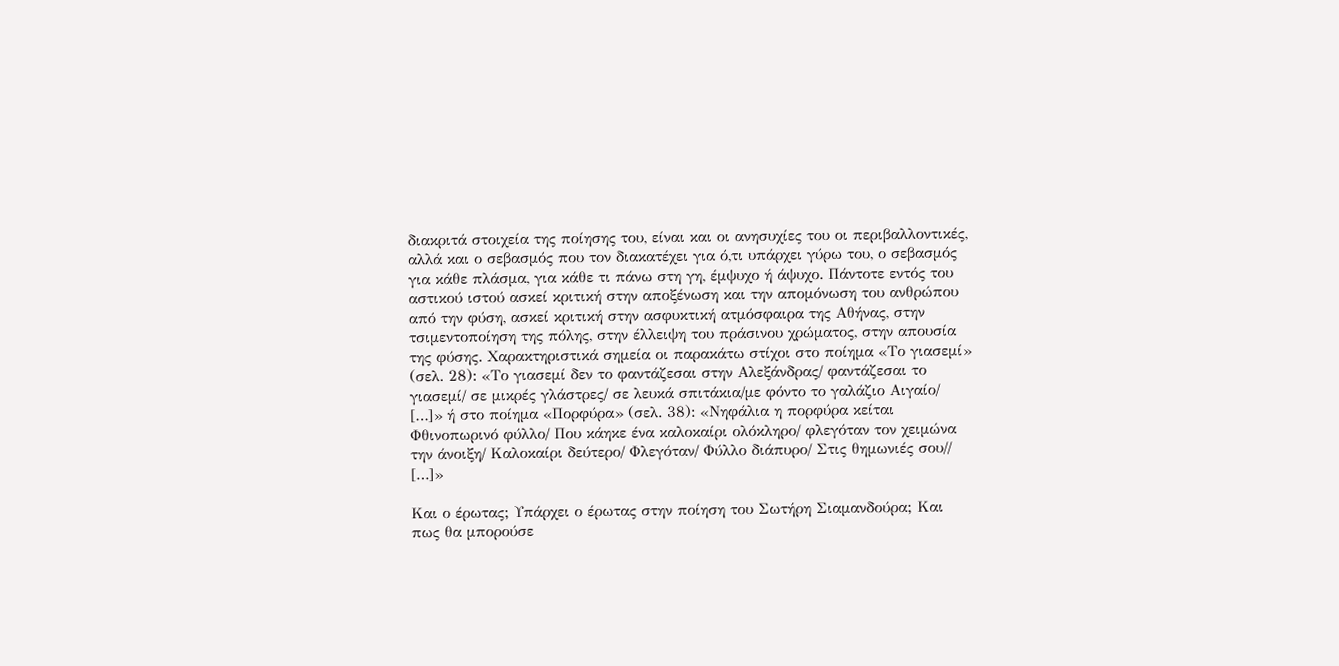διακριτά στοιχεία της ποίησης του, είναι και οι ανησυχίες του οι περιβαλλοντικές, αλλά και ο σεβασμός που τον διακατέχει για ό,τι υπάρχει γύρω του, ο σεβασμός για κάθε πλάσμα, για κάθε τι πάνω στη γη, έμψυχο ή άψυχο. Πάντοτε εντός του αστικού ιστού ασκεί κριτική στην αποξένωση και την απομόνωση του ανθρώπου από την φύση, ασκεί κριτική στην ασφυκτική ατμόσφαιρα της Αθήνας, στην τσιμεντοποίηση της πόλης, στην έλλειψη του πράσινου χρώματος, στην απουσία της φύσης. Χαρακτηριστικά σημεία οι παρακάτω στίχοι στο ποίημα «Το γιασεμί» (σελ. 28): «Το γιασεμί δεν το φαντάζεσαι στην Αλεξάνδρας/ φαντάζεσαι το γιασεμί/ σε μικρές γλάστρες/ σε λευκά σπιτάκια/με φόντο το γαλάζιο Αιγαίο/ […]» ή στο ποίημα «Πορφύρα» (σελ. 38): «Νηφάλια η πορφύρα κείται Φθινοπωρινό φύλλο/ Που κάηκε ένα καλοκαίρι ολόκληρο/ φλεγόταν τον χειμώνα την άνοιξη/ Καλοκαίρι δεύτερο/ Φλεγόταν/ Φύλλο διάπυρο/ Στις θημωνιές σου// […]»

Και ο έρωτας; Υπάρχει ο έρωτας στην ποίηση του Σωτήρη Σιαμανδούρα; Και πως θα μπορούσε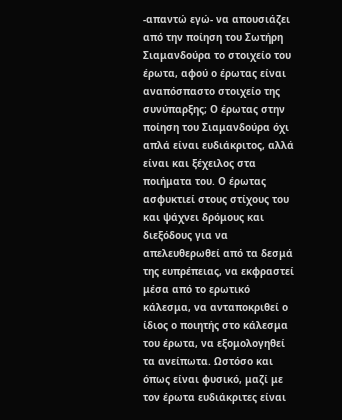-απαντώ εγώ- να απουσιάζει από την ποίηση του Σωτήρη Σιαμανδούρα το στοιχείο του έρωτα, αφού ο έρωτας είναι αναπόσπαστο στοιχείο της συνύπαρξης; Ο έρωτας στην ποίηση του Σιαμανδούρα όχι απλά είναι ευδιάκριτος, αλλά είναι και ξέχειλος στα ποιήματα του. Ο έρωτας ασφυκτιεί στους στίχους του και ψάχνει δρόμους και διεξόδους για να απελευθερωθεί από τα δεσμά της ευπρέπειας, να εκφραστεί μέσα από το ερωτικό κάλεσμα, να ανταποκριθεί ο ίδιος ο ποιητής στο κάλεσμα του έρωτα, να εξομολογηθεί τα ανείπωτα. Ωστόσο και όπως είναι φυσικό, μαζί με τον έρωτα ευδιάκριτες είναι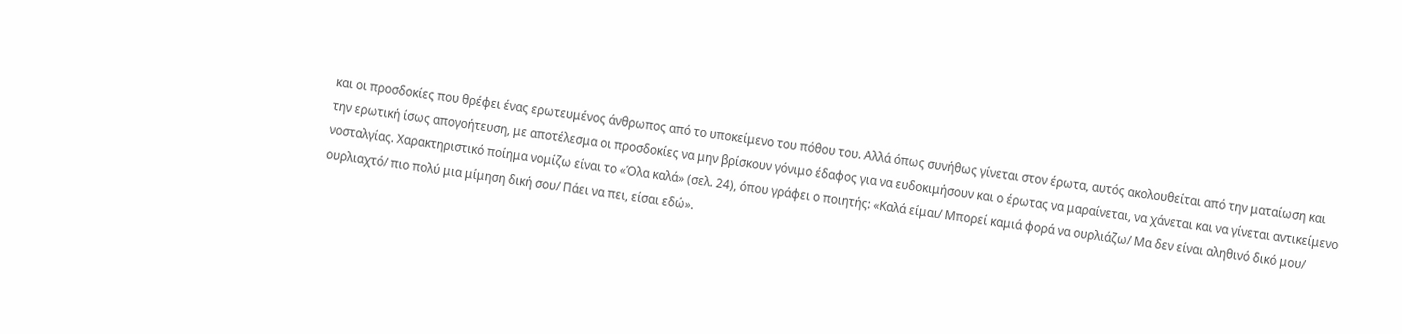και οι προσδοκίες που θρέφει ένας ερωτευμένος άνθρωπος από το υποκείμενο του πόθου του. Αλλά όπως συνήθως γίνεται στον έρωτα, αυτός ακολουθείται από την ματαίωση και την ερωτική ίσως απογοήτευση, με αποτέλεσμα οι προσδοκίες να μην βρίσκουν γόνιμο έδαφος για να ευδοκιμήσουν και ο έρωτας να μαραίνεται, να χάνεται και να γίνεται αντικείμενο νοσταλγίας. Χαρακτηριστικό ποίημα νομίζω είναι το «Όλα καλά» (σελ. 24), όπου γράφει ο ποιητής: «Καλά είμαι/ Μπορεί καμιά φορά να ουρλιάζω/ Μα δεν είναι αληθινό δικό μου/ ουρλιαχτό/ πιο πολύ μια μίμηση δική σου/ Πάει να πει, είσαι εδώ».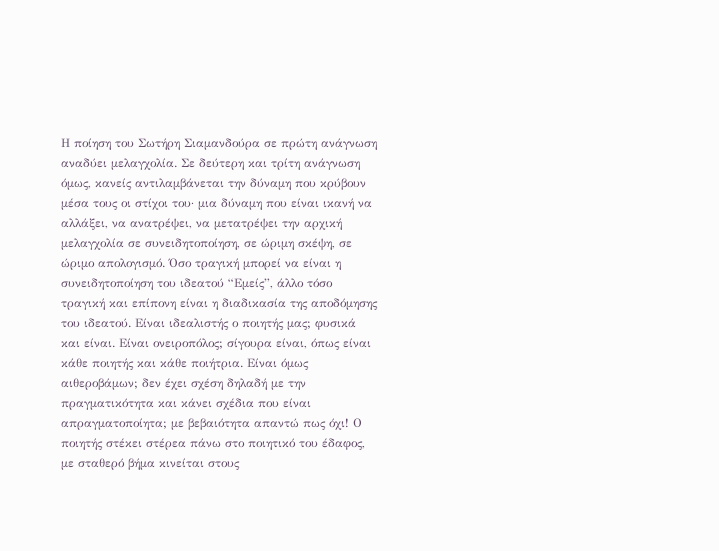Η ποίηση του Σωτήρη Σιαμανδούρα σε πρώτη ανάγνωση αναδύει μελαγχολία. Σε δεύτερη και τρίτη ανάγνωση όμως, κανείς αντιλαμβάνεται την δύναμη που κρύβουν μέσα τους οι στίχοι του· μια δύναμη που είναι ικανή να αλλάξει, να ανατρέψει, να μετατρέψει την αρχική μελαγχολία σε συνειδητοποίηση, σε ώριμη σκέψη, σε ώριμο απολογισμό. Όσο τραγική μπορεί να είναι η συνειδητοποίηση του ιδεατού “Εμείς”, άλλο τόσο τραγική και επίπονη είναι η διαδικασία της αποδόμησης του ιδεατού. Είναι ιδεαλιστής ο ποιητής μας; φυσικά και είναι. Είναι ονειροπόλος; σίγουρα είναι, όπως είναι κάθε ποιητής και κάθε ποιήτρια. Είναι όμως αιθεροβάμων; δεν έχει σχέση δηλαδή με την πραγματικότητα και κάνει σχέδια που είναι απραγματοποίητα; με βεβαιότητα απαντώ πως όχι! Ο ποιητής στέκει στέρεα πάνω στο ποιητικό του έδαφος, με σταθερό βήμα κινείται στους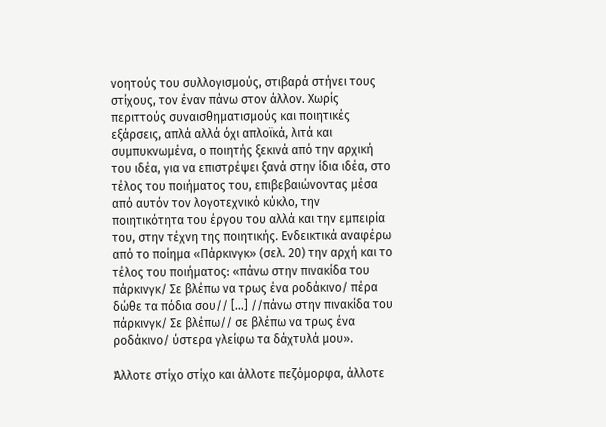νοητούς του συλλογισμούς, στιβαρά στήνει τους στίχους, τον έναν πάνω στον άλλον. Χωρίς περιττούς συναισθηματισμούς και ποιητικές εξάρσεις, απλά αλλά όχι απλοϊκά, λιτά και συμπυκνωμένα, ο ποιητής ξεκινά από την αρχική του ιδέα, για να επιστρέψει ξανά στην ίδια ιδέα, στο τέλος του ποιήματος του, επιβεβαιώνοντας μέσα από αυτόν τον λογοτεχνικό κύκλο, την ποιητικότητα του έργου του αλλά και την εμπειρία του, στην τέχνη της ποιητικής. Ενδεικτικά αναφέρω από το ποίημα «Πάρκινγκ» (σελ. 20) την αρχή και το τέλος του ποιήματος: «πάνω στην πινακίδα του πάρκινγκ/ Σε βλέπω να τρως ένα ροδάκινο/ πέρα δώθε τα πόδια σου// […] //πάνω στην πινακίδα του πάρκινγκ/ Σε βλέπω// σε βλέπω να τρως ένα ροδάκινο/ ύστερα γλείφω τα δάχτυλά μου».

Άλλοτε στίχο στίχο και άλλοτε πεζόμορφα, άλλοτε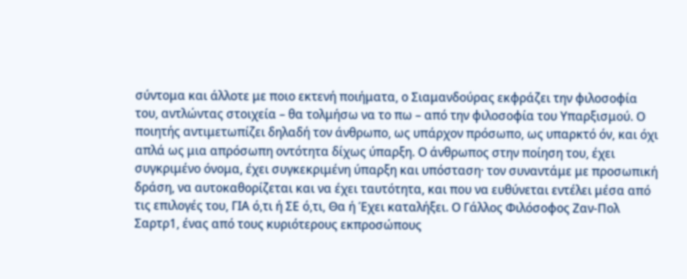σύντομα και άλλοτε με ποιο εκτενή ποιήματα, ο Σιαμανδούρας εκφράζει την φιλοσοφία του, αντλώντας στοιχεία – θα τολμήσω να το πω – από την φιλοσοφία του Υπαρξισμού. Ο ποιητής αντιμετωπίζει δηλαδή τον άνθρωπο, ως υπάρχον πρόσωπο, ως υπαρκτό όν, και όχι απλά ως μια απρόσωπη οντότητα δίχως ύπαρξη. Ο άνθρωπος στην ποίηση του, έχει συγκριμένο όνομα, έχει συγκεκριμένη ύπαρξη και υπόσταση· τον συναντάμε με προσωπική δράση, να αυτοκαθορίζεται και να έχει ταυτότητα, και που να ευθύνεται εντέλει μέσα από τις επιλογές του, ΓΙΑ ό,τι ή ΣΕ ό,τι, Θα ή Έχει καταλήξει. Ο Γάλλος Φιλόσοφος Ζαν-Πολ Σαρτρ1, ένας από τους κυριότερους εκπροσώπους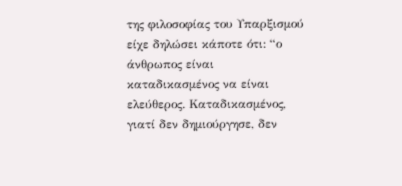της φιλοσοφίας του Υπαρξισμού είχε δηλώσει κάποτε ότι: “ο άνθρωπος είναι καταδικασμένος να είναι ελεύθερος. Καταδικασμένος, γιατί δεν δημιούργησε, δεν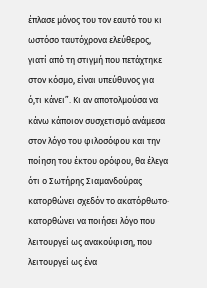έπλασε μόνος του τον εαυτό του κι ωστόσο ταυτόχρονα ελεύθερος, γιατί από τη στιγμή που πετάχτηκε στον κόσμο, είναι υπεύθυνος για ό,τι κάνει”. Κι αν αποτολμούσα να κάνω κάποιον συσχετισμό ανάμεσα στον λόγο του φιλοσόφου και την ποίηση του έκτου ορόφου, θα έλεγα ότι ο Σωτήρης Σιαμανδούρας κατορθώνει σχεδόν το ακατόρθωτο· κατορθώνει να ποιήσει λόγο που λειτουργεί ως ανακούφιση, που λειτουργεί ως ένα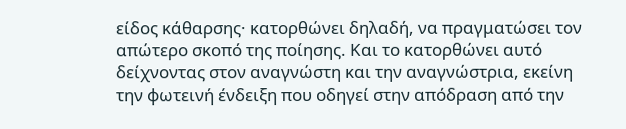είδος κάθαρσης· κατορθώνει δηλαδή, να πραγματώσει τον απώτερο σκοπό της ποίησης. Και το κατορθώνει αυτό δείχνοντας στον αναγνώστη και την αναγνώστρια, εκείνη την φωτεινή ένδειξη που οδηγεί στην απόδραση από την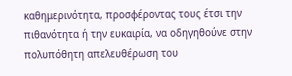καθημερινότητα, προσφέροντας τους έτσι την πιθανότητα ή την ευκαιρία, να οδηγηθούνε στην πολυπόθητη απελευθέρωση του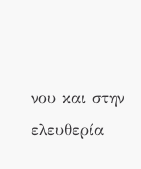νου και στην ελευθερία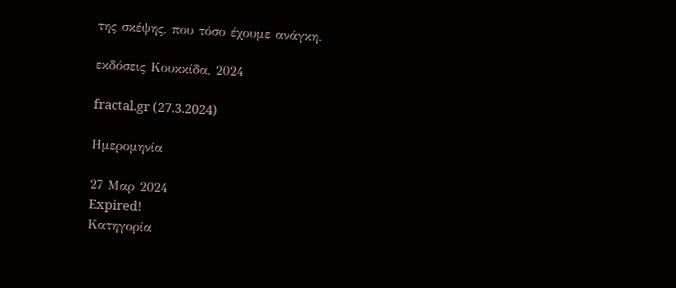της σκέψης, που τόσο έχουμε ανάγκη.

εκδόσεις Κουκκίδα, 2024

fractal.gr (27.3.2024)

Ημερομηνία

27 Μαρ 2024
Expired!
Κατηγορία